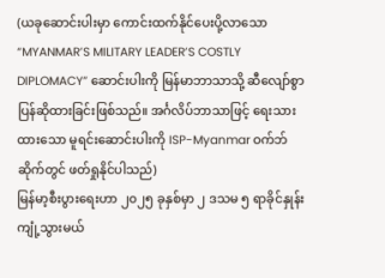(ယခုဆောင်းပါးမှာ ကောင်းထက်နိုင်ပေးပို့လာသော “MYANMAR’S MILITARY LEADER’S COSTLY DIPLOMACY” ဆောင်းပါးကို မြန်မာဘာသာသို့ ဆီလျော်စွာ ပြန်ဆိုထားခြင်းဖြစ်သည်။ အင်္ဂလိပ်ဘာသာဖြင့် ရေးသားထားသော မူရင်းဆောင်းပါးကို ISP-Myanmar ဝက်ဘ်ဆိုက်တွင် ဖတ်ရှုနိုင်ပါသည်)
မြန်မာ့စီးပွားရေးဟာ ၂၀၂၅ ခုနှစ်မှာ ၂ ဒသမ ၅ ရာခိုင်နှုန်း ကျုံ့သွားမယ်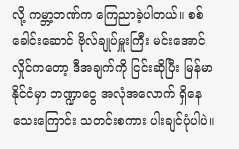လို့ ကမ္ဘာ့ဘဏ်က ကြေညာခဲ့ပါတယ်။ စစ်ခေါင်းဆောင် ဗိုလ်ချုပ်မှူးကြီး မင်းအောင်လှိုင်ကတော့ ဒီအချက်ကို ငြင်းဆိုပြီး မြန်မာနိုင်ငံမှာ ဘဏ္ဍာငွေ အလုံအလောက် ရှိနေသေးကြောင်း သတင်းစကား ပါးချင်ပုံပါပဲ။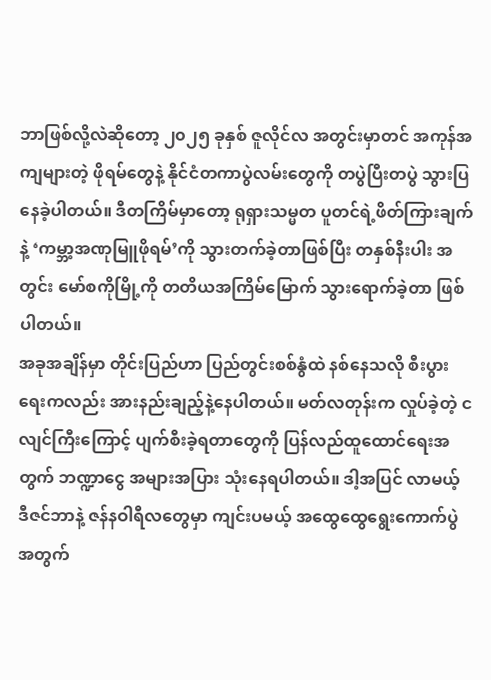ဘာဖြစ်လို့လဲဆိုတော့ ၂၀၂၅ ခုနှစ် ဇူလိုင်လ အတွင်းမှာတင် အကုန်အကျများတဲ့ ဖိုရမ်တွေနဲ့ နိုင်ငံတကာပွဲလမ်းတွေကို တပွဲပြီးတပွဲ သွားပြနေခဲ့ပါတယ်။ ဒီတကြိမ်မှာတော့ ရုရှားသမ္မတ ပူတင်ရဲ့ဖိတ်ကြားချက်နဲ့ ‘ကမ္ဘာ့အဏုမြူဖိုရမ်’ကို သွားတက်ခဲ့တာဖြစ်ပြီး တနှစ်နီးပါး အတွင်း မော်စကိုမြို့ကို တတိယအကြိမ်မြောက် သွားရောက်ခဲ့တာ ဖြစ်ပါတယ်။
အခုအချိန်မှာ တိုင်းပြည်ဟာ ပြည်တွင်းစစ်နွံထဲ နစ်နေသလို စီးပွားရေးကလည်း အားနည်းချည့်နဲ့နေပါတယ်။ မတ်လတုန်းက လှုပ်ခဲ့တဲ့ ငလျင်ကြီးကြောင့် ပျက်စီးခဲ့ရတာတွေကို ပြန်လည်ထူထောင်ရေးအတွက် ဘဏ္ဍာငွေ အများအပြား သုံးနေရပါတယ်။ ဒါ့အပြင် လာမယ့် ဒီဇင်ဘာနဲ့ ဇန်နဝါရီလတွေမှာ ကျင်းပမယ့် အထွေထွေရွေးကောက်ပွဲအတွက်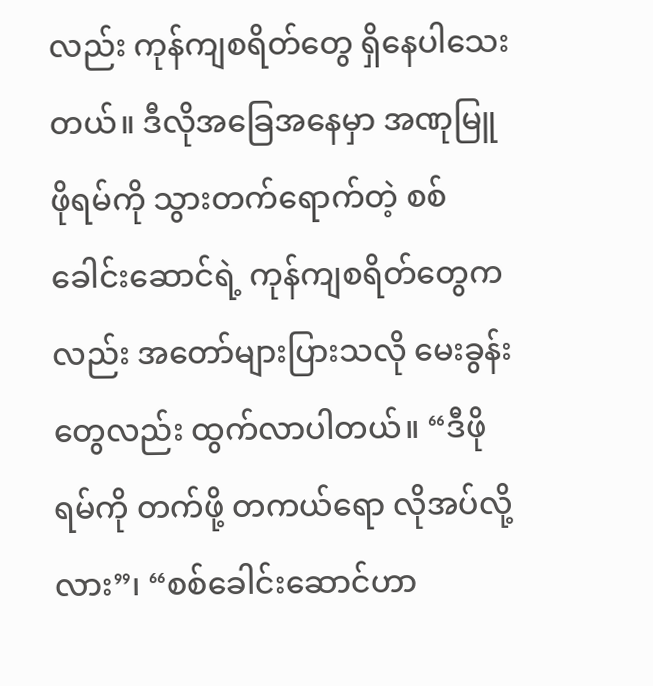လည်း ကုန်ကျစရိတ်တွေ ရှိနေပါသေးတယ်။ ဒီလိုအခြေအနေမှာ အဏုမြူဖိုရမ်ကို သွားတက်ရောက်တဲ့ စစ်ခေါင်းဆောင်ရဲ့ ကုန်ကျစရိတ်တွေကလည်း အတော်များပြားသလို မေးခွန်းတွေလည်း ထွက်လာပါတယ်။ “ဒီဖိုရမ်ကို တက်ဖို့ တကယ်ရော လိုအပ်လို့လား”၊ “စစ်ခေါင်းဆောင်ဟာ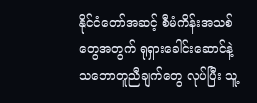နိုင်ငံတော်အဆင့် စီမံကိန်းအသစ်တွေအတွက် ရုရှားခေါင်းဆောင်နဲ့ သဘောတူညီချက်တွေ လုပ်ပြီး သူ့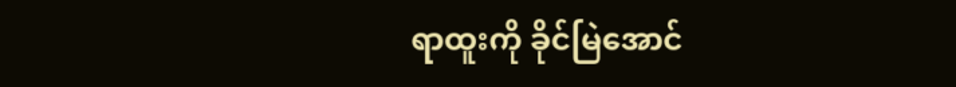ရာထူးကို ခိုင်မြဲအောင်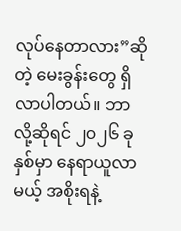လုပ်နေတာလား”ဆိုတဲ့ မေးခွန်းတွေ ရှိလာပါတယ်။ ဘာလို့ဆိုရင် ၂၀၂၆ ခုနှစ်မှာ နေရာယူလာမယ့် အစိုးရနဲ့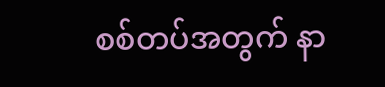စစ်တပ်အတွက် နာ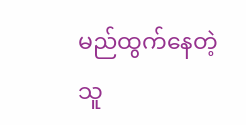မည်ထွက်နေတဲ့ သူ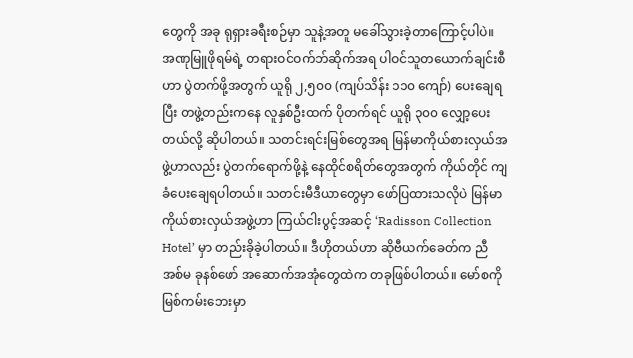တွေကို အခု ရုရှားခရီးစဉ်မှာ သူနဲ့အတူ မခေါ်သွားခဲ့တာကြောင့်ပါပဲ။
အဏုမြူဖိုရမ်ရဲ့ တရားဝင်ဝက်ဘ်ဆိုက်အရ ပါဝင်သူတယောက်ချင်းစီဟာ ပွဲတက်ဖို့အတွက် ယူရို ၂,၅၀၀ (ကျပ်သိန်း ၁၁၀ ကျော်) ပေးချေရပြီး တဖွဲ့တည်းကနေ လူနှစ်ဦးထက် ပိုတက်ရင် ယူရို ၃၀၀ လျှော့ပေးတယ်လို့ ဆိုပါတယ်။ သတင်းရင်းမြစ်တွေအရ မြန်မာကိုယ်စားလှယ်အဖွဲ့ဟာလည်း ပွဲတက်ရောက်ဖို့နဲ့ နေထိုင်စရိတ်တွေအတွက် ကိုယ်တိုင် ကျခံပေးချေရပါတယ်။ သတင်းမီဒီယာတွေမှာ ဖော်ပြထားသလိုပဲ မြန်မာကိုယ်စားလှယ်အဖွဲ့ဟာ ကြယ်ငါးပွင့်အဆင့် ‘Radisson Collection Hotel’ မှာ တည်းခိုခဲ့ပါတယ်။ ဒီဟိုတယ်ဟာ ဆိုဗီယက်ခေတ်က ညီအစ်မ ခုနစ်ဖော် အဆောက်အအုံတွေထဲက တခုဖြစ်ပါတယ်။ မော်စကိုမြစ်ကမ်းဘေးမှာ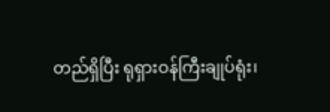တည်ရှိပြီး ရုရှားဝန်ကြီးချုပ်ရုံး၊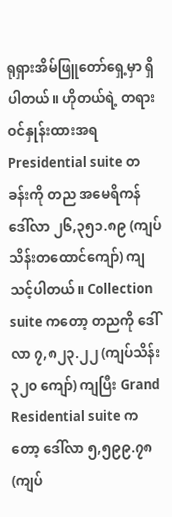ရုရှားအိမ်ဖြူတော်ရှေ့မှာ ရှိပါတယ်။ ဟိုတယ်ရဲ့ တရားဝင်နှုန်းထားအရ Presidential suite တခန်းကို တည အမေရိကန်ဒေါ်လာ ၂၆,၃၅၁.၈၉ (ကျပ်သိန်းတထောင်ကျော်) ကျသင့်ပါတယ်။ Collection suite ကတော့ တညကို ဒေါ်လာ ၇,၈၂၃.၂၂ (ကျပ်သိန်း ၃၂၀ ကျော်) ကျပြီး Grand Residential suite ကတော့ ဒေါ်လာ ၅,၅၉၉.၇၈ (ကျပ်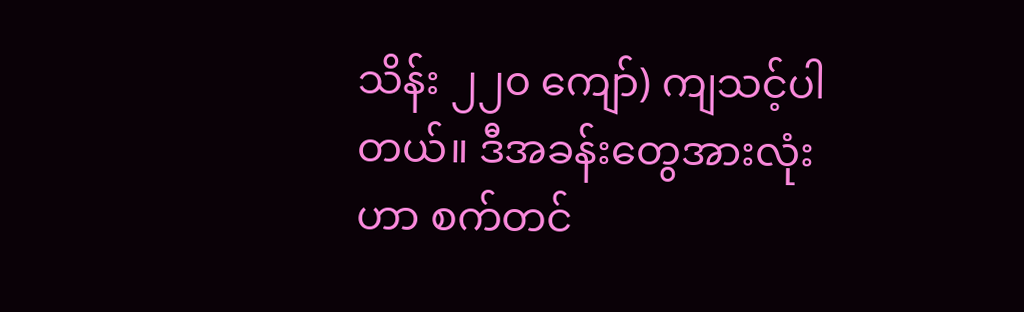သိန်း ၂၂၀ ကျော်) ကျသင့်ပါတယ်။ ဒီအခန်းတွေအားလုံးဟာ စက်တင်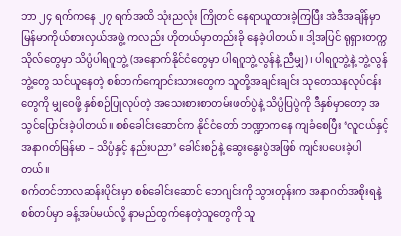ဘာ ၂၄ ရက်ကနေ ၂၇ ရက်အထိ သုံးညလုံး ကြိုတင် နေရာယူထားခဲ့ကြပြီး အဲဒီအချိန်မှာ မြန်မာကိုယ်စားလှယ်အဖွဲ့ ကလည်း ဟိုတယ်မှာတည်းခို နေခဲ့ပါတယ်။ ဒါ့အပြင် ရုရှားတက္ကသိုလ်တွေမှာ သိပ္ပံပါရဂူဘွဲ့ (အနောက်နိုင်ငံတွေမှာ ပါရဂူဘွဲ့လွန်နဲ့ ညီမျှ)၊ ပါရဂူဘွဲ့နဲ့ ဘွဲ့လွန်ဘွဲ့တွေ သင်ယူနေတဲ့ စစ်ဘက်ကျောင်းသားတွေက သူတို့အချင်းချင်း သုတေသနလုပ်ငန်းတွေကို မျှဝေဖို့ နှစ်စဉ်ပြုလုပ်တဲ့ အသေးစားစာတမ်းဖတ်ပွဲနဲ့ သိပ္ပံပြပွဲကို ဒီနှစ်မှာတော့ အသွင်ပြောင်းခဲ့ပါတယ်။ စစ်ခေါင်းဆောင်က နိုင်ငံတော် ဘဏ္ဍာကနေ ကျခံစေပြီး ‘လူငယ်နှင့် အနာဂတ်မြန်မာ – သိပ္ပံနှင့် နည်းပညာ’ ခေါင်းစဉ်နဲ့ ဆွေးနွေးပွဲအဖြစ် ကျင်းပပေးခဲ့ပါတယ်။
စက်တင်ဘာလဆန်းပိုင်းမှာ စစ်ခေါင်းဆောင် ဘေဂျင်းကို သွားတုန်းက အနာဂတ်အစိုးရနဲ့ စစ်တပ်မှာ ခန့်အပ်မယ်လို့ နာမည်ထွက်နေတဲ့သူတွေကို သူ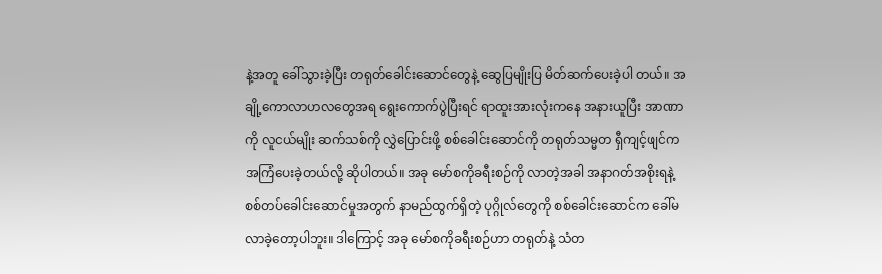နဲ့အတူ ခေါ်သွားခဲ့ပြီး တရုတ်ခေါင်းဆောင်တွေနဲ့ ဆွေပြမျိုးပြ မိတ်ဆက်ပေးခဲ့ပါ တယ်။ အချို့ကောလာဟလတွေအရ ရွေးကောက်ပွဲပြီးရင် ရာထူးအားလုံးကနေ အနားယူပြီး အာဏာကို လူငယ်မျိုး ဆက်သစ်ကို လွှဲပြောင်းဖို့ စစ်ခေါင်းဆောင်ကို တရုတ်သမ္မတ ရှီကျင့်ဖျင်က အကြံပေးခဲ့တယ်လို့ ဆိုပါတယ်။ အခု မော်စကိုခရီးစဉ်ကို လာတဲ့အခါ အနာဂတ်အစိုးရနဲ့ စစ်တပ်ခေါင်းဆောင်မှုအတွက် နာမည်ထွက်ရှိတဲ့ ပုဂ္ဂိုလ်တွေကို စစ်ခေါင်းဆောင်က ခေါ်မလာခဲ့တော့ပါဘူး။ ဒါကြောင့် အခု မော်စကိုခရီးစဉ်ဟာ တရုတ်နဲ့ သံတ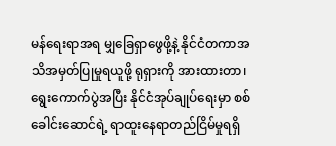မန်ရေးရာအရ မျှခြေရှာဖွေဖို့နဲ့ နိုင်ငံတကာအသိအမှတ်ပြုမှုရယူဖို့ ရုရှားကို အားထားတာ၊ ရွေးကောက်ပွဲအပြီး နိုင်ငံအုပ်ချုပ်ရေးမှာ စစ်ခေါင်းဆောင်ရဲ့ ရာထူးနေရာတည်ငြိမ်မှုရရှိ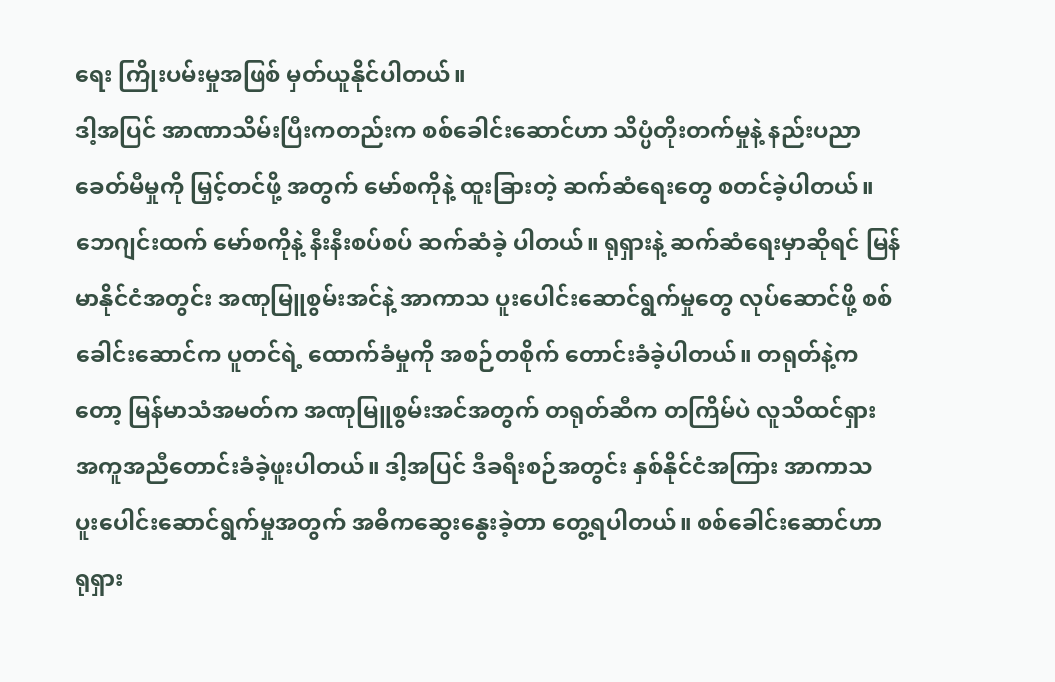ရေး ကြိုးပမ်းမှုအဖြစ် မှတ်ယူနိုင်ပါတယ်။
ဒါ့အပြင် အာဏာသိမ်းပြီးကတည်းက စစ်ခေါင်းဆောင်ဟာ သိပ္ပံတိုးတက်မှုနဲ့ နည်းပညာခေတ်မီမှုကို မြှင့်တင်ဖို့ အတွက် မော်စကိုနဲ့ ထူးခြားတဲ့ ဆက်ဆံရေးတွေ စတင်ခဲ့ပါတယ်။ ဘေဂျင်းထက် မော်စကိုနဲ့ နီးနီးစပ်စပ် ဆက်ဆံခဲ့ ပါတယ်။ ရုရှားနဲ့ ဆက်ဆံရေးမှာဆိုရင် မြန်မာနိုင်ငံအတွင်း အဏုမြူစွမ်းအင်နဲ့ အာကာသ ပူးပေါင်းဆောင်ရွက်မှုတွေ လုပ်ဆောင်ဖို့ စစ်ခေါင်းဆောင်က ပူတင်ရဲ့ ထောက်ခံမှုကို အစဉ်တစိုက် တောင်းခံခဲ့ပါတယ်။ တရုတ်နဲ့ကတော့ မြန်မာသံအမတ်က အဏုမြူစွမ်းအင်အတွက် တရုတ်ဆီက တကြိမ်ပဲ လူသိထင်ရှား အကူအညီတောင်းခံခဲ့ဖူးပါတယ်။ ဒါ့အပြင် ဒီခရီးစဉ်အတွင်း နှစ်နိုင်ငံအကြား အာကာသ ပူးပေါင်းဆောင်ရွက်မှုအတွက် အဓိကဆွေးနွေးခဲ့တာ တွေ့ရပါတယ်။ စစ်ခေါင်းဆောင်ဟာ ရုရှား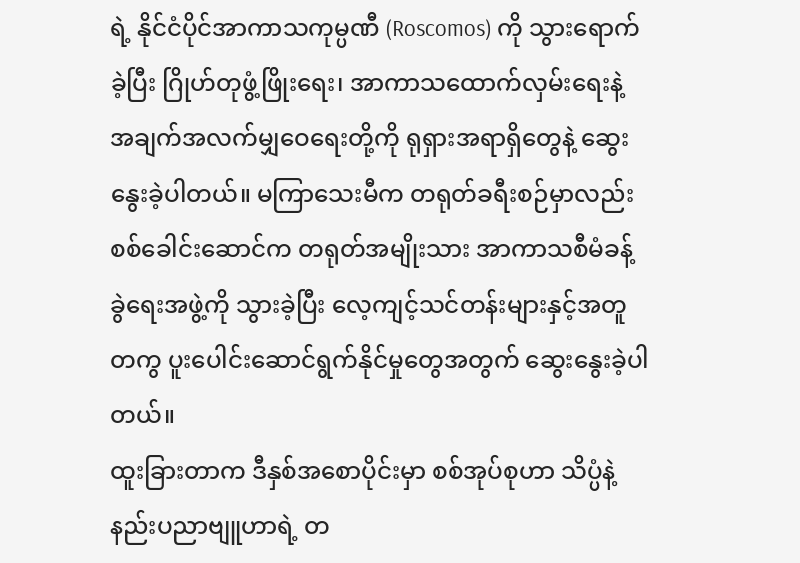ရဲ့ နိုင်ငံပိုင်အာကာသကုမ္ပဏီ (Roscomos) ကို သွားရောက်ခဲ့ပြီး ဂြိုဟ်တုဖွံ့ဖြိုးရေး၊ အာကာသထောက်လှမ်းရေးနဲ့ အချက်အလက်မျှဝေရေးတို့ကို ရုရှားအရာရှိတွေနဲ့ ဆွေးနွေးခဲ့ပါတယ်။ မကြာသေးမီက တရုတ်ခရီးစဉ်မှာလည်း စစ်ခေါင်းဆောင်က တရုတ်အမျိုးသား အာကာသစီမံခန့်ခွဲရေးအဖွဲ့ကို သွားခဲ့ပြီး လေ့ကျင့်သင်တန်းများနှင့်အတူတကွ ပူးပေါင်းဆောင်ရွက်နိုင်မှုတွေအတွက် ဆွေးနွေးခဲ့ပါတယ်။
ထူးခြားတာက ဒီနှစ်အစောပိုင်းမှာ စစ်အုပ်စုဟာ သိပ္ပံနဲ့ နည်းပညာဗျူဟာရဲ့ တ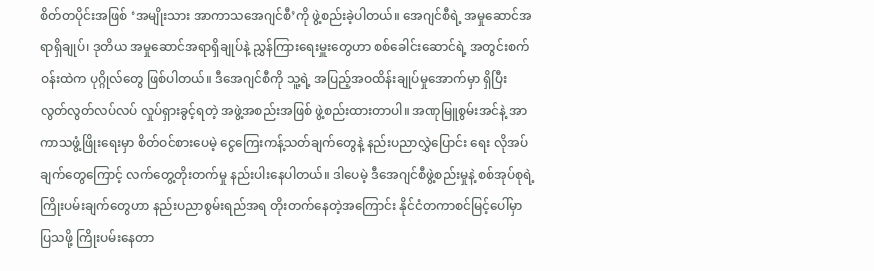စိတ်တပိုင်းအဖြစ် ‘အမျိုးသား အာကာသအေဂျင်စီ’ကို ဖွဲ့စည်းခဲ့ပါတယ်။ အေဂျင်စီရဲ့ အမှုဆောင်အရာရှိချုပ်၊ ဒုတိယ အမှုဆောင်အရာရှိချုပ်နဲ့ ညွှန်ကြားရေးမှူးတွေဟာ စစ်ခေါင်းဆောင်ရဲ့ အတွင်းစက်ဝန်းထဲက ပုဂ္ဂိုလ်တွေ ဖြစ်ပါတယ်။ ဒီအေဂျင်စီကို သူ့ရဲ့ အပြည့်အဝထိန်းချုပ်မှုအောက်မှာ ရှိပြီး လွတ်လွတ်လပ်လပ် လှုပ်ရှားခွင့်ရတဲ့ အဖွဲ့အစည်းအဖြစ် ဖွဲ့စည်းထားတာပါ။ အဏုမြူစွမ်းအင်နဲ့ အာကာသဖွံ့ဖြိုးရေးမှာ စိတ်ဝင်စားပေမဲ့ ငွေကြေးကန့်သတ်ချက်တွေနဲ့ နည်းပညာလွှဲပြောင်း ရေး လိုအပ်ချက်တွေကြောင့် လက်တွေ့တိုးတက်မှု နည်းပါးနေပါတယ်။ ဒါပေမဲ့ ဒီအေဂျင်စီဖွဲ့စည်းမှုနဲ့ စစ်အုပ်စုရဲ့ ကြိုးပမ်းချက်တွေဟာ နည်းပညာစွမ်းရည်အရ တိုးတက်နေတဲ့အကြောင်း နိုင်ငံတကာစင်မြင့်ပေါ်မှာ ပြသဖို့ ကြိုးပမ်းနေတာ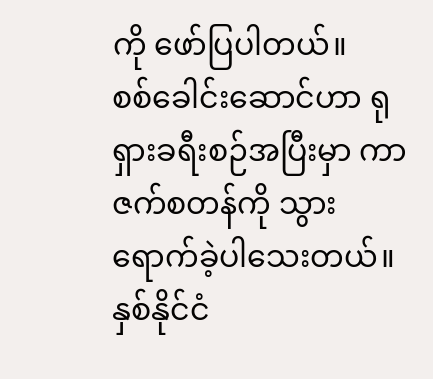ကို ဖော်ပြပါတယ်။
စစ်ခေါင်းဆောင်ဟာ ရုရှားခရီးစဉ်အပြီးမှာ ကာဇက်စတန်ကို သွားရောက်ခဲ့ပါသေးတယ်။ နှစ်နိုင်ငံ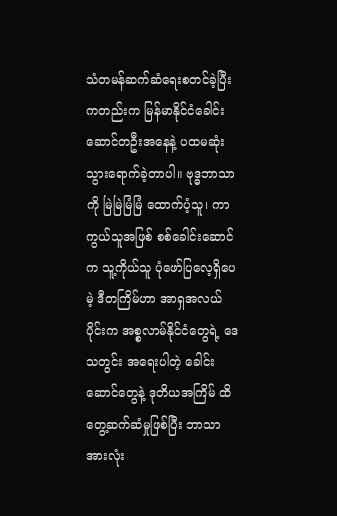သံတမန်ဆက်ဆံရေးစတင်ခဲ့ပြီးကတည်းက မြန်မာနိုင်ငံခေါင်းဆောင်တဦးအနေနဲ့ ပထမဆုံးသွားရောက်ခဲ့တာပါ။ ဗုဒ္ဓဘာသာကို မြဲမြဲမြံမြံ ထောက်ပံ့သူ၊ ကာကွယ်သူအဖြစ် စစ်ခေါင်းဆောင်က သူ့ကိုယ်သူ ပုံဖော်ပြလေ့ရှိပေမဲ့ ဒီတကြိမ်ဟာ အာရှအလယ်ပိုင်းက အစ္စလာမ်နိုင်ငံတွေရဲ့ ဒေသတွင်း အရေးပါတဲ့ ခေါင်းဆောင်တွေနဲ့ ဒုတိယအကြိမ် ထိတွေ့ဆက်ဆံမှုဖြစ်ပြီး ဘာသာအားလုံး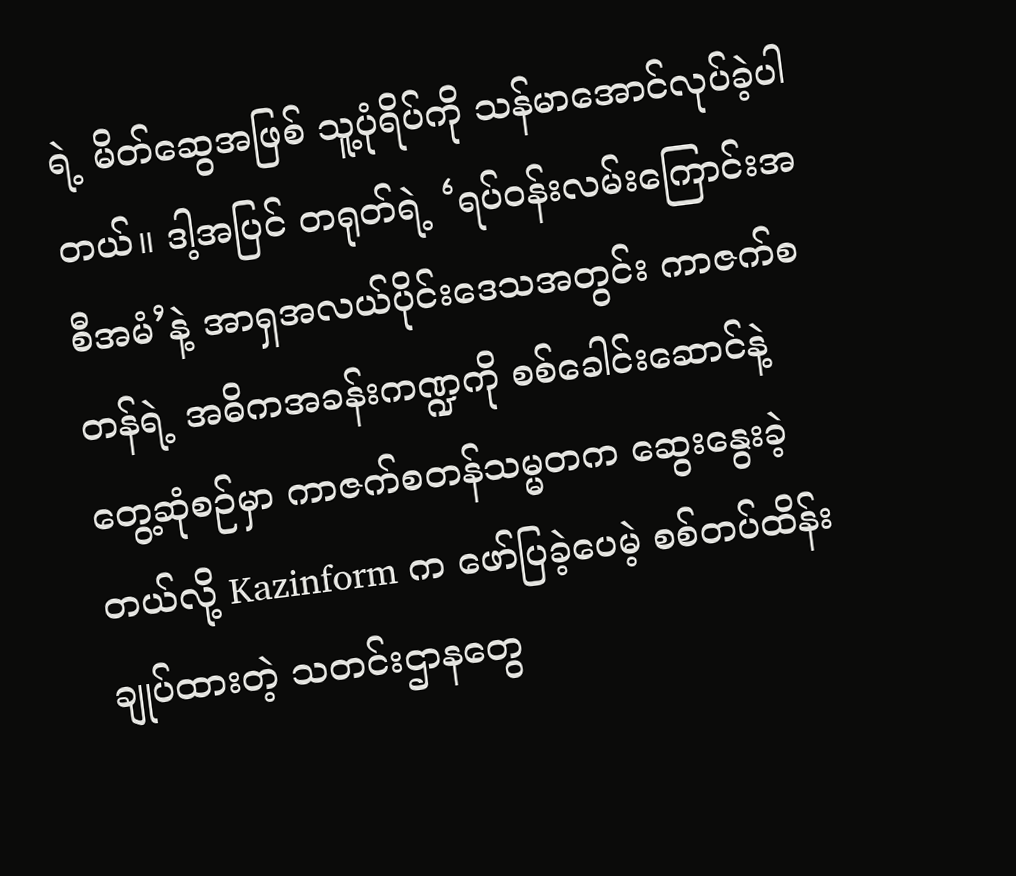ရဲ့ မိတ်ဆွေအဖြစ် သူ့ပုံရိပ်ကို သန်မာအောင်လုပ်ခဲ့ပါတယ်။ ဒါ့အပြင် တရုတ်ရဲ့ ‘ရပ်ဝန်းလမ်းကြောင်းအစီအမံ’နဲ့ အာရှအလယ်ပိုင်းဒေသအတွင်း ကာဇက်စတန်ရဲ့ အဓိကအခန်းကဏ္ဍကို စစ်ခေါင်းဆောင်နဲ့ တွေ့ဆုံစဉ်မှာ ကာဇက်စတန်သမ္မတက ဆွေးနွေးခဲ့တယ်လို့ Kazinform က ဖော်ပြခဲ့ပေမဲ့ စစ်တပ်ထိန်းချုပ်ထားတဲ့ သတင်းဌာနတွေ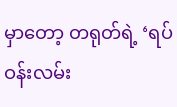မှာတော့ တရုတ်ရဲ့ ‘ရပ်ဝန်းလမ်း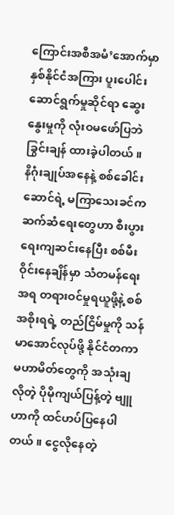ကြောင်းအစီအမံ’အောက်မှာ နှစ်နိုင်ငံအကြား ပူးပေါင်းဆောင်ရွက်မှုဆိုင်ရာ ဆွေးနွေးမှုကို လုံးဝမဖော်ပြဘဲ ခြွင်းချန် ထားခဲ့ပါတယ်။
နိဂုံးချုပ်အနေနဲ့ စစ်ခေါင်းဆောင်ရဲ့ မကြာသေးခင်က ဆက်ဆံရေးတွေဟာ စီးပွားရေးကျဆင်းနေပြီး စစ်မီးဝိုင်းနေချိန်မှာ သံတမန်ရေးအရ တရားဝင်မှုရယူဖို့နဲ့ စစ်အစိုးရရဲ့ တည်ငြိမ်မှုကို သန်မာအောင်လုပ်ဖို့ နိုင်ငံတကာမဟာမိတ်တွေကို အသုံးချလိုတဲ့ ပိုမိုကျယ်ပြန့်တဲ့ ဗျူဟာကို ထင်ဟပ်ပြနေပါတယ်။ ငွေလိုနေတဲ့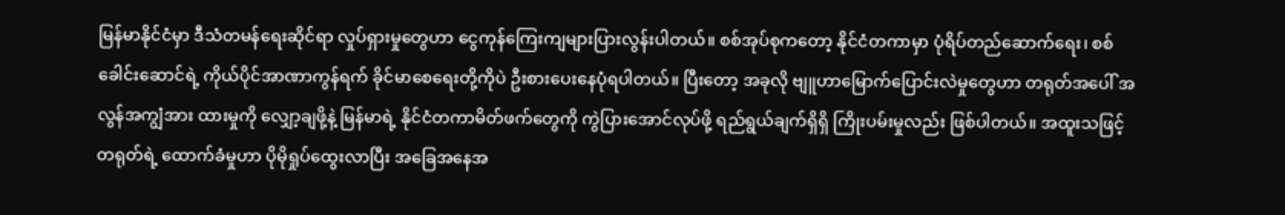မြန်မာနိုင်ငံမှာ ဒီသံတမန်ရေးဆိုင်ရာ လှုပ်ရှားမှုတွေဟာ ငွေကုန်ကြေးကျများပြားလွန်းပါတယ်။ စစ်အုပ်စုကတော့ နိုင်ငံတကာမှာ ပုံရိပ်တည်ဆောက်ရေး၊ စစ်ခေါင်းဆောင်ရဲ့ ကိုယ်ပိုင်အာဏာကွန်ရက် ခိုင်မာစေရေးတို့ကိုပဲ ဦးစားပေးနေပုံရပါတယ်။ ပြီးတော့ အခုလို ဗျူဟာမြောက်ပြောင်းလဲမှုတွေဟာ တရုတ်အပေါ် အလွန်အကျွံအား ထားမှုကို လျှော့ချဖို့နဲ့ မြန်မာရဲ့ နိုင်ငံတကာမိတ်ဖက်တွေကို ကွဲပြားအောင်လုပ်ဖို့ ရည်ရွယ်ချက်ရှိရှိ ကြိုးပမ်းမှုလည်း ဖြစ်ပါတယ်။ အထူးသဖြင့် တရုတ်ရဲ့ ထောက်ခံမှုဟာ ပိုမိုရှုပ်ထွေးလာပြီး အခြေအနေအ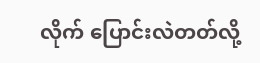လိုက် ပြောင်းလဲတတ်လို့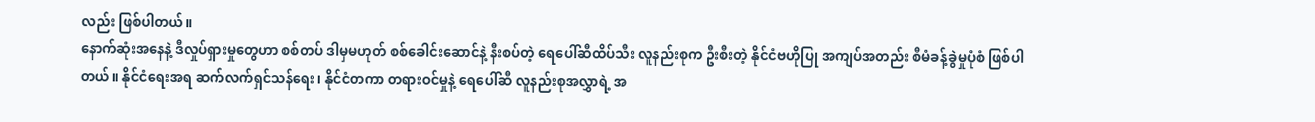လည်း ဖြစ်ပါတယ်။
နောက်ဆုံးအနေနဲ့ ဒီလှုပ်ရှားမှုတွေဟာ စစ်တပ် ဒါမှမဟုတ် စစ်ခေါင်းဆောင်နဲ့ နီးစပ်တဲ့ ရေပေါ်ဆီထိပ်သီး လူနည်းစုက ဦးစီးတဲ့ နိုင်ငံဗဟိုပြု အကျပ်အတည်း စီမံခန့်ခွဲမှုပုံစံ ဖြစ်ပါတယ်။ နိုင်ငံရေးအရ ဆက်လက်ရှင်သန်ရေး၊ နိုင်ငံတကာ တရားဝင်မှုနဲ့ ရေပေါ်ဆီ လူနည်းစုအလွှာရဲ့ အ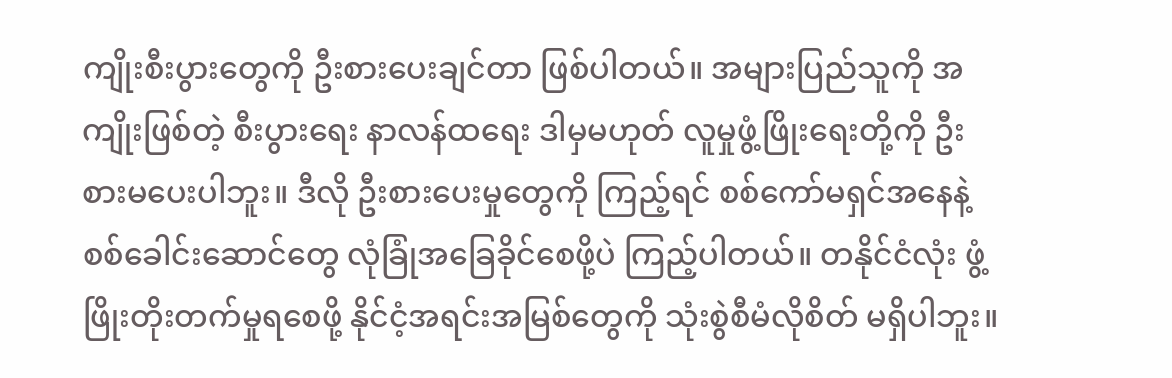ကျိုးစီးပွားတွေကို ဦးစားပေးချင်တာ ဖြစ်ပါတယ်။ အများပြည်သူကို အကျိုးဖြစ်တဲ့ စီးပွားရေး နာလန်ထရေး ဒါမှမဟုတ် လူမှုဖွံ့ဖြိုးရေးတို့ကို ဦးစားမပေးပါဘူး။ ဒီလို ဦးစားပေးမှုတွေကို ကြည့်ရင် စစ်ကော်မရှင်အနေနဲ့ စစ်ခေါင်းဆောင်တွေ လုံခြုံအခြေခိုင်စေဖို့ပဲ ကြည့်ပါတယ်။ တနိုင်ငံလုံး ဖွံ့ဖြိုးတိုးတက်မှုရစေဖို့ နိုင်ငံ့အရင်းအမြစ်တွေကို သုံးစွဲစီမံလိုစိတ် မရှိပါဘူး။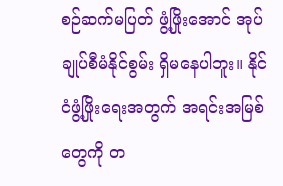စဉ်ဆက်မပြတ် ဖွံ့ဖြိုးအောင် အုပ်ချုပ်စီမံနိုင်စွမ်း ရှိမနေပါဘူး။ နိုင်ငံဖွံ့ဖြိုးရေးအတွက် အရင်းအမြစ်တွေကို တ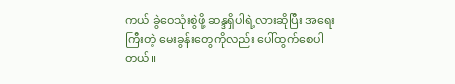ကယ် ခွဲဝေသုံးစွဲဖို့ ဆန္ဒရှိပါရဲ့လားဆိုပြီး အရေးကြီးတဲ့ မေးခွန်းတွေကိုလည်း ပေါ်ထွက်စေပါတယ်။